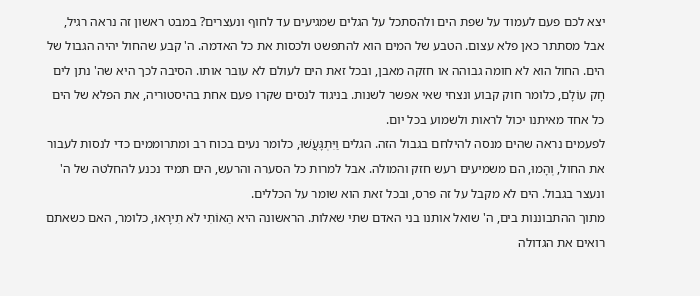יצא לכם פעם לעמוד על שפת הים ולהסתכל על הגלים שמגיעים עד לחוף ונעצרים? במבט ראשון זה נראה רגיל, אבל מסתתר כאן פלא עצום. הטבע של המים הוא להתפשט ולכסות את כל האדמה. ה' קבע שהחול יהיה הגבול של הים. החול הוא לא חומה גבוהה או חזקה מאבן, ובכל זאת הים לעולם לא עובר אותו. הסיבה לכך היא שה' נתן לים חָק עוֹלָם, כלומר חוק קבוע ונצחי שאי אפשר לשנות. בניגוד לנסים שקרו פעם אחת בהיסטוריה, את הפלא של הים כל אחד מאיתנו יכול לראות ולשמוע בכל יום.
לפעמים נראה שהים מנסה להילחם בגבול הזה. הגלים וַיִּתְגָּעֲשׁוּ, כלומר נעים בכוח רב ומתרוממים כדי לנסות לעבור את החול, וְהָמוּ, הם משמיעים רעש חזק והמולה. אבל למרות כל הסערה והרעש, הים תמיד נכנע להחלטה של ה' ונעצר בגבול. הים לא מקבל על זה פרס, ובכל זאת הוא שומר על הכללים.
מתוך ההתבוננות בים, ה' שואל אותנו בני האדם שתי שאלות. הראשונה היא הַאוֹתִי לֹא תִירָאוּ, כלומר, האם כשאתם רואים את הגדולה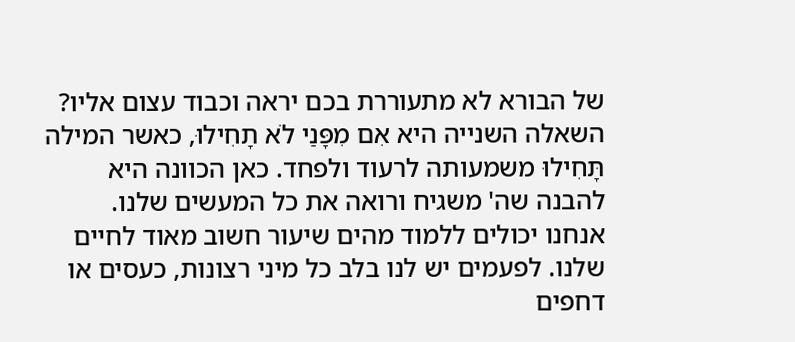של הבורא לא מתעוררת בכם יראה וכבוד עצום אליו? השאלה השנייה היא אִם מִפָּנַי לֹא תָחִילוּ, כאשר המילה תָּחִילוּ משמעותה לרעוד ולפחד. כאן הכוונה היא להבנה שה' משגיח ורואה את כל המעשים שלנו.
אנחנו יכולים ללמוד מהים שיעור חשוב מאוד לחיים שלנו. לפעמים יש לנו בלב כל מיני רצונות, כעסים או דחפים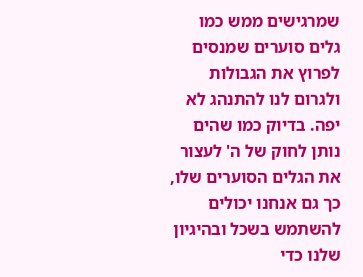שמרגישים ממש כמו גלים סוערים שמנסים לפרוץ את הגבולות ולגרום לנו להתנהג לא יפה. בדיוק כמו שהים נותן לחוק של ה' לעצור את הגלים הסוערים שלו, כך גם אנחנו יכולים להשתמש בשכל ובהיגיון שלנו כדי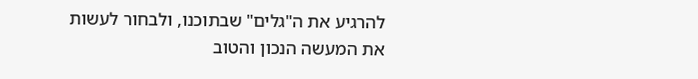להרגיע את ה"גלים" שבתוכנו, ולבחור לעשות את המעשה הנכון והטוב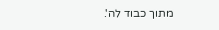מתוך כבוד לה'.